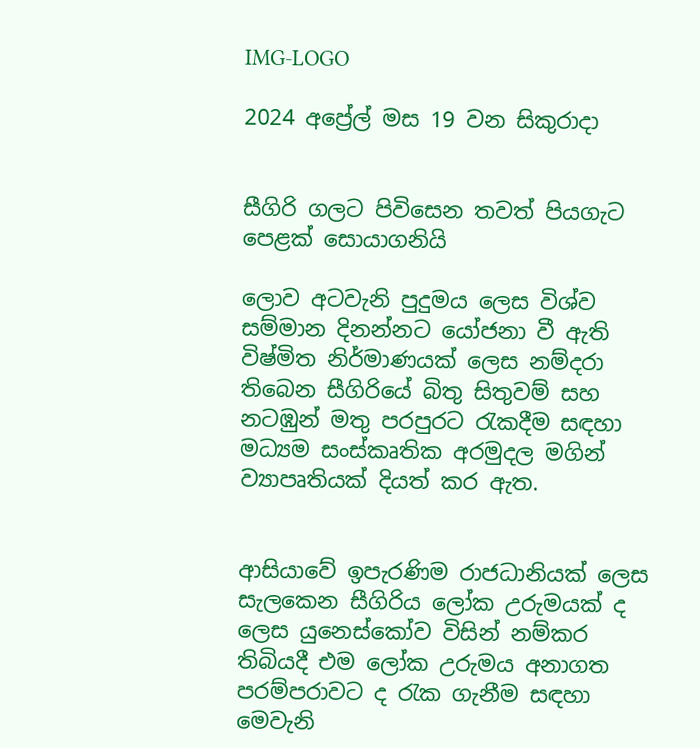IMG-LOGO

2024 අප්‍රේල් මස 19 වන සිකුරාදා


සීගිරි ගලට පිවිසෙන තවත් පියගැට පෙළක් සොයාගනියි

ලොව අටවැනි පුදුමය ලෙස විශ්ව සම්මාන දිනන්නට යෝජනා වී ඇති විෂ්මිත නිර්මාණයක් ලෙස නම්දරා තිබෙන සීගිරියේ බිතු සිතුවම් සහ නටඹුන් මතු පරපුරට රැකදීම සඳහා මධ්‍යම සංස්කෘතික අරමුදල මගින් ව්‍යාපෘතියක් දියත් කර ඇත.


ආසියාවේ ඉපැරණිම රාජධානියක් ලෙස සැලකෙන සීගිරිය ලෝක උරුමයක් ද ලෙස යුනෙස්කෝව විසින් නම්කර තිබියදී එම ලෝක උරුමය අනාගත පරම්පරාවට ද රැක ගැනීම සඳහා මෙවැනි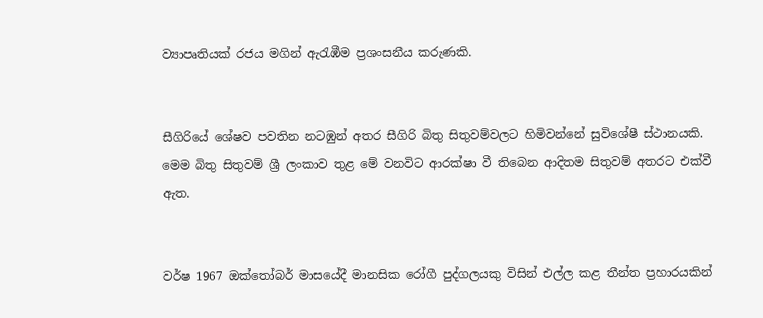ව්‍යාපෘතියක් රජය මගින් ඇරැඹීම ප්‍රශංසනීය කරුණකි.


සීගිරියේ ශේෂව පවතින නටඹුන් අතර සීගිරි බිතු සිතුවම්වලට හිමිවන්නේ සුවිශේෂී ස්ථානයකි. මෙම බිතු සිතුවම් ශ්‍රී ලංකාව තුළ මේ වනවිට ආරක්ෂා වී තිබෙන ආදිතම සිතුවම් අතරට එක්වී ඇත.


වර්ෂ 1967 ඔක්තෝබර් මාසයේදී මානසික රෝගී පුද්ගලයකු විසින් එල්ල කළ තීන්ත ප්‍රහාරයකින්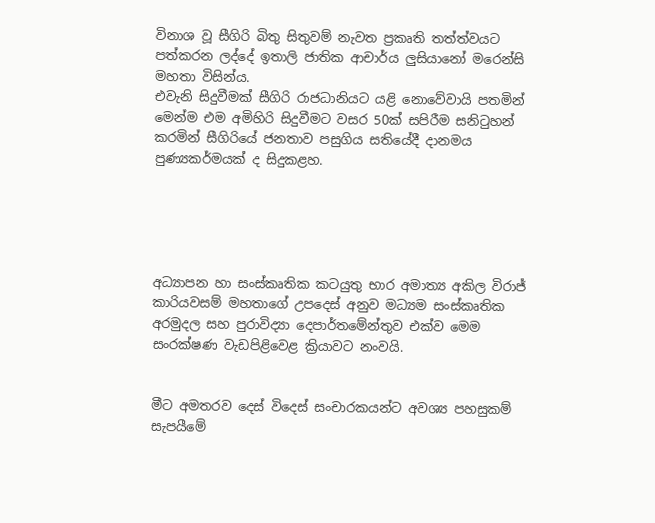විනාශ වූ සීගිරි බිතු සිතුවම් නැවත ප්‍රකෘති තත්ත්වයට පත්කරන ලද්දේ ඉතාලි ජාතික ආචාර්ය ලුසියානෝ මරෙන්සි මහතා විසින්ය.
එවැනි සිදුවීමක් සීගිරි රාජධානියට යළි නොවේවායි පතමින් මෙන්ම එම අමිහිරි සිදුවීමට වසර 50ක් සපිරීම සනිටුහන් කරමින් සීගිරියේ ජනතාව පසුගිය සතියේදී දානමය පුණ්‍යකර්මයක් ද සිදුකළහ.





අධ්‍යාපන හා සංස්කෘතික කටයුතු භාර අමාත්‍ය අකිල විරාජ් කාරියවසම් මහතාගේ උපදෙස් අනුව මධ්‍යම සංස්කෘතික අරමුදල සහ පුරාවිද්‍යා දෙපාර්තමේන්තුව එක්ව මෙම සංරක්ෂණ වැඩපිළිවෙළ ක්‍රියාවට නංවයි.


මීට අමතරව දෙස් විදෙස් සංචාරකයන්ට අවශ්‍ය පහසුකම් සැපයීමේ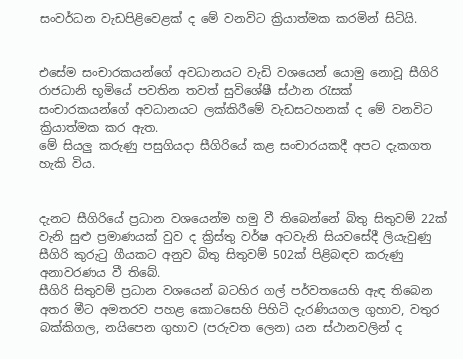සංවර්ධන වැඩපිළිවෙළක් ද මේ වනවිට ක්‍රියාත්මක කරමින් සිටියි.


එසේම සංචාරකයන්ගේ අවධානයට වැඩි වශයෙන් යොමු නොවූ සීගිරි රාජධානි භූමියේ පවතින තවත් සුවිශේෂී ස්ථාන රැසක් සංචාරකයන්ගේ අවධානයට ලක්කිරීමේ වැඩසටහනක් ද මේ වනවිට ක්‍රියාත්මක කර ඇත.
මේ සියලු කරුණු පසුගියදා සීගිරියේ කළ සංචාරයකදී අපට දැකගත හැකි විය.


දැනට සීගිරියේ ප්‍රධාන වශයෙන්ම හමු වී තිබෙන්නේ බිතු සිතුවම් 22ක් වැනි සුළු ප්‍රමාණයක් වුව ද ක්‍රිස්තු වර්ෂ අටවැනි සියවසේදී ලියැවුණු සීගිරි කුරුටු ගීයකට අනුව බිතු සිතුවම් 502ක් පිළිබඳව කරුණු අනාවරණය වී තිබේ.
සීගිරි සිතුවම් ප්‍රධාන වශයෙන් බටහිර ගල් පර්වතයෙහි ඇඳ තිබෙන අතර මීට අමතරව පහළ කොටසෙහි පිහිටි දැරණියගල ගුහාව, වතුර බක්කිගල, නයිපෙන ගුහාව (පරුවත ලෙන) යන ස්ථානවලින් ද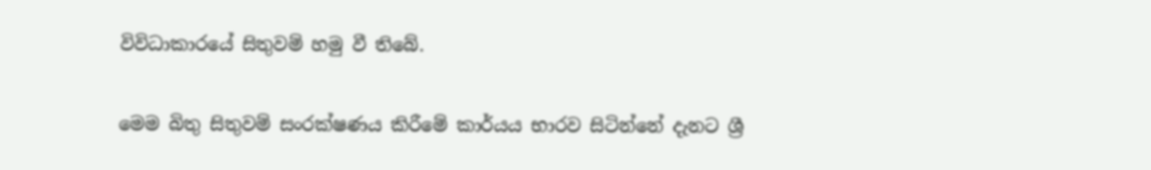විවිධාකාරයේ සිතුවම් හමු වී තිබේ.


මෙම බිතු සිතුවම් සංරක්ෂණය කිරීමේ කාර්යය භාරව සිටින්නේ දැනට ශ්‍රී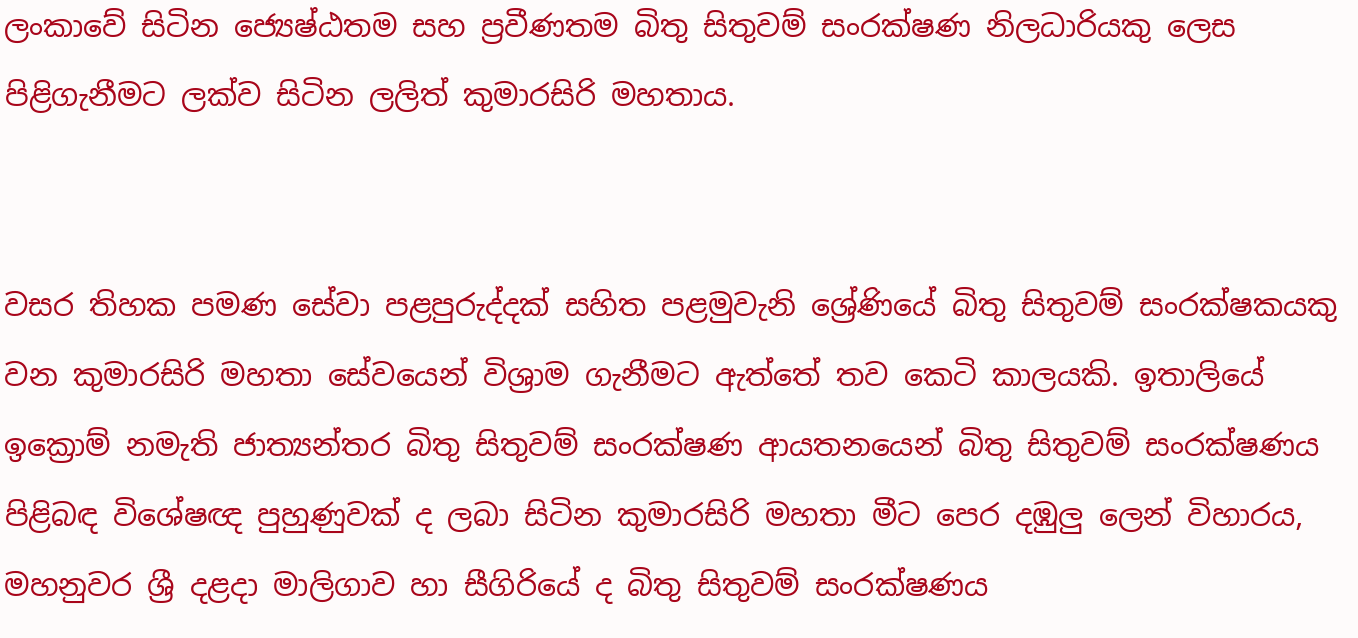ලංකාවේ සිටින ජ්‍යෙෂ්ඨතම සහ ප්‍රවීණතම බිතු සිතුවම් සංරක්ෂණ නිලධාරියකු ලෙස පිළිගැනීමට ලක්ව සිටින ලලිත් කුමාරසිරි මහතාය.


වසර තිහක පමණ සේවා පළපුරුද්දක් සහිත පළමුවැනි ශ්‍රේණියේ බිතු සිතුවම් සංරක්ෂකයකු වන කුමාරසිරි මහතා සේවයෙන් විශ්‍රාම ගැනීමට ඇත්තේ තව කෙටි කාලයකි. ඉතාලියේ ඉක්‍රොම් නමැති ජාත්‍යන්තර බිතු සිතුවම් සංරක්ෂණ ආයතනයෙන් බිතු සිතුවම් සංරක්ෂණය පිළිබඳ විශේෂඥ පුහුණුවක් ද ලබා සිටින කුමාරසිරි මහතා මීට පෙර දඹුලු ලෙන් විහාරය, මහනුවර ශ්‍රී දළදා මාලිගාව හා සීගිරියේ ද බිතු සිතුවම් සංරක්ෂණය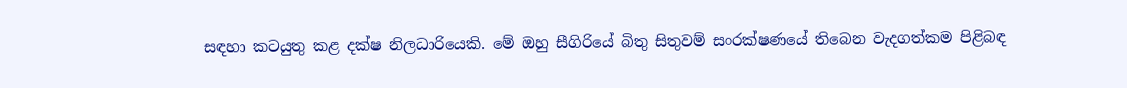සඳහා කටයුතු කළ දක්ෂ නිලධාරියෙකි. මේ ඔහු සීගිරියේ බිතු සිතුවම් සංරක්ෂණයේ තිබෙන වැදගත්කම පිළිබඳ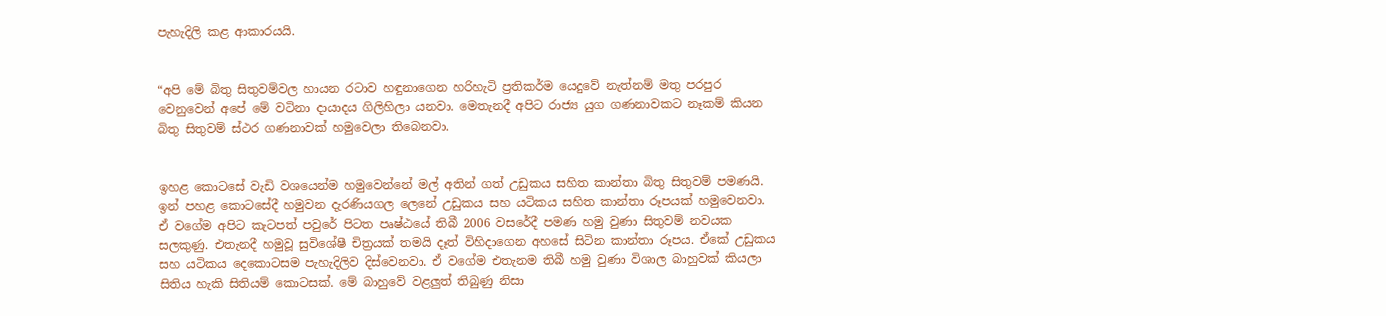පැහැදිලි කළ ආකාරයයි.


“අපි මේ බිතු සිතුවම්වල හායන රටාව හඳුනාගෙන හරිහැටි ප්‍රතිකර්ම යෙදුවේ නැත්නම් මතු පරපුර වෙනුවෙන් අපේ මේ වටිනා දායාදය ගිලිහිලා යනවා. මෙතැනදී අපිට රාජ්‍ය යුග ගණනාවකට නෑකම් කියන බිතු සිතුවම් ස්ථර ගණනාවක් හමුවෙලා තිබෙනවා.


ඉහළ කොටසේ වැඩි වශයෙන්ම හමුවෙන්නේ මල් අතින් ගත් උඩුකය සහිත කාන්තා බිතු සිතුවම් පමණයි. ඉන් පහළ කොටසේදී හමුවන දැරණියගල ලෙනේ උඩුකය සහ යටිකය සහිත කාන්තා රූපයක් හමුවෙනවා. ඒ වගේම අපිට කැටපත් පවුරේ පිටත පෘෂ්ඨයේ තිබී 2006 වසරේදී පමණ හමු වුණා සිතුවම් නවයක සලකුණු. එතැනදී හමුවූ සුවිශේෂී චිත්‍රයක් තමයි දෑත් විහිදාගෙන අහසේ සිටින කාන්තා රූපය. ඒකේ උඩුකය සහ යටිකය දෙකොටසම පැහැදිලිව දිස්වෙනවා. ඒ වගේම එතැනම තිබී හමු වුණා විශාල බාහුවක් කියලා සිතිය හැකි සිතියම් කොටසක්. මේ බාහුවේ වළලුත් තිබුණු නිසා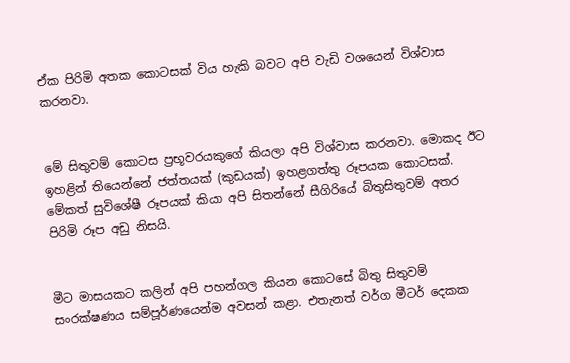ඒක පිරිමි අතක කොටසක් විය හැකි බවට අපි වැඩි වශයෙන් විශ්වාස කරනවා.


මේ සිතුවම් කොටස ප්‍රභූවරයකුගේ කියලා අපි විශ්වාස කරනවා. මොකද ඊට ඉහළින් තියෙන්නේ ජත්තයක් (කුඩයක්) ඉහළගත්තු රූපයක කොටසක්. මේකත් සුවිශේෂී රූපයක් කියා අපි සිතන්නේ සීගිරියේ බිතුසිතුවම් අතර පිරිමි රූප අඩු නිසයි.


මීට මාසයකට කලින් අපි පහන්ගල කියන කොටසේ බිතු සිතුවම් සංරක්ෂණය සම්පූර්ණයෙන්ම අවසන් කළා. එතැනත් වර්ග මීටර් දෙකක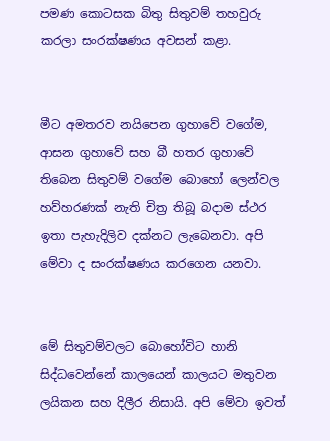පමණ කොටසක බිතු සිතුවම් තහවුරු කරලා සංරක්ෂණය අවසන් කළා.


මීට අමතරව නයිපෙන ගුහාවේ වගේම, ආසන ගුහාවේ සහ බී හතර ගුහාවේ තිබෙන සිතුවම් වගේම බොහෝ ලෙන්වල හව්හරණක් නැති චිත්‍ර තිබූ බදාම ස්ථර ඉතා පැහැදිලිව දක්නට ලැබෙනවා. අපි මේවා ද සංරක්ෂණය කරගෙන යනවා.


මේ සිතුවම්වලට බොහෝවිට හානි සිද්ධවෙන්නේ කාලයෙන් කාලයට මතුවන ලයිකන සහ දිලීර නිසායි. අපි මේවා ඉවත්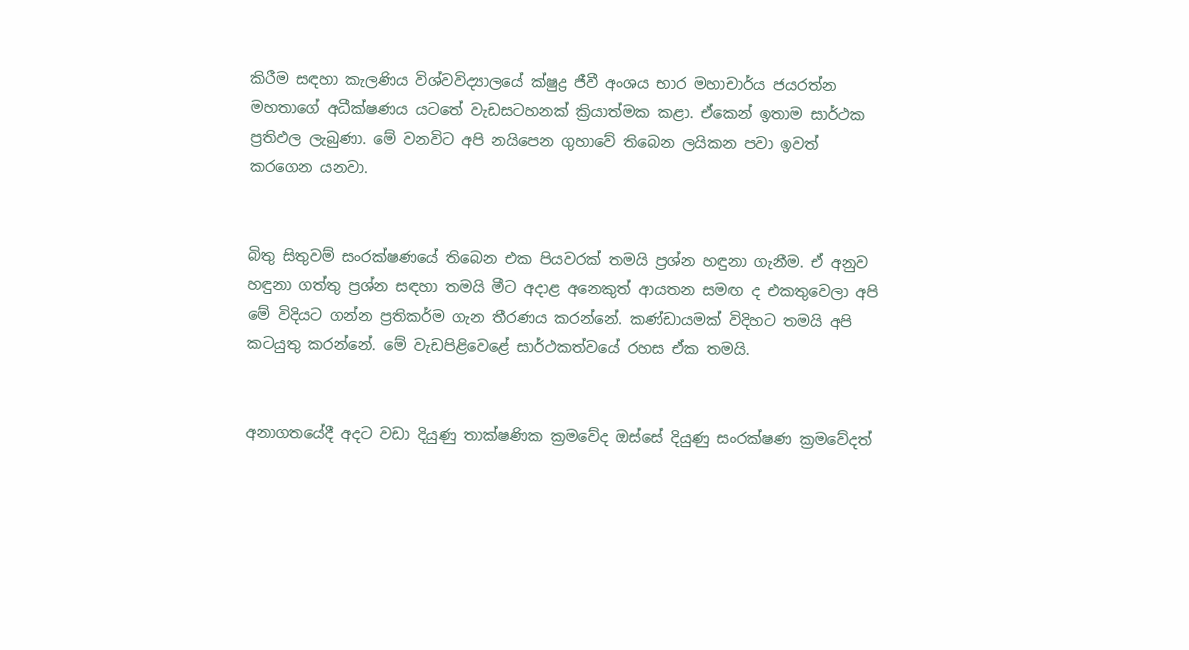කිරීම සඳහා කැලණිය විශ්වවිද්‍යාලයේ ක්ෂුද්‍ර ජීවී අංශය භාර මහාචාර්ය ජයරත්න මහතාගේ අධීක්ෂණය යටතේ වැඩසටහනක් ක්‍රියාත්මක කළා. ඒකෙන් ඉතාම සාර්ථක ප්‍රතිඵල ලැබුණා. මේ වනවිට අපි නයිපෙන ගුහාවේ තිබෙන ලයිකන පවා ඉවත් කරගෙන යනවා.


බිතු සිතුවම් සංරක්ෂණයේ තිබෙන එක පියවරක් තමයි ප්‍රශ්න හඳුනා ගැනීම. ඒ අනුව හඳුනා ගත්තු ප්‍රශ්න සඳහා තමයි මීට අදාළ අනෙකුත් ආයතන සමඟ ද එකතුවෙලා අපි මේ විදියට ගන්න ප්‍රතිකර්ම ගැන තීරණය කරන්නේ. කණ්ඩායමක් විදිහට තමයි අපි කටයුතු කරන්නේ. මේ වැඩපිළිවෙළේ සාර්ථකත්වයේ රහස ඒක තමයි.


අනාගතයේදී අදට වඩා දියුණු තාක්ෂණික ක්‍රමවේද ඔස්සේ දියුණු සංරක්ෂණ ක්‍රමවේදත්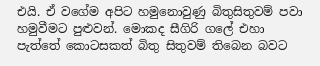එයි. ඒ වගේම අපිට හමුනොවුණු බිතුසිතුවම් පවා හමුවීමට පුළුවන්. මොකද සීගිරි ගලේ එහා පැත්තේ කොටසකත් බිතු සිතුවම් තිබෙන බවට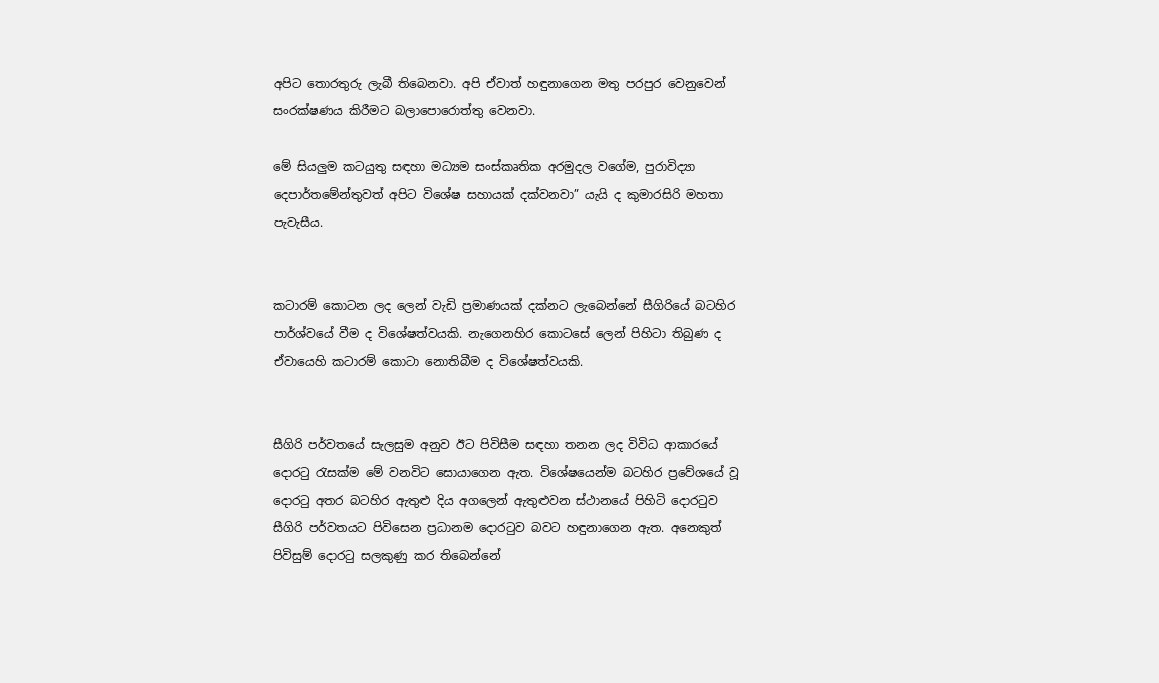අපිට තොරතුරු ලැබී තිබෙනවා. අපි ඒවාත් හඳුනාගෙන මතු පරපුර වෙනුවෙන් සංරක්ෂණය කිරීමට බලාපොරොත්තු වෙනවා.

මේ සියලුම කටයුතු සඳහා මධ්‍යම සංස්කෘතික අරමුදල වගේම, පුරාවිද්‍යා දෙපාර්තමේන්තුවත් අපිට විශේෂ සහායක් දක්වනවා” යැයි ද කුමාරසිරි මහතා පැවැසීය.


කටාරම් කොටන ලද ලෙන් වැඩි ප්‍රමාණයක් දක්නට ලැබෙන්නේ සීගිරියේ බටහිර පාර්ශ්වයේ වීම ද විශේෂත්වයකි. නැගෙනහිර කොටසේ ලෙන් පිහිටා තිබුණ ද ඒවායෙහි කටාරම් කොටා නොතිබීම ද විශේෂත්වයකි.


සීගිරි පර්වතයේ සැලසුම අනුව ඊට පිවිසීම සඳහා තනන ලද විවිධ ආකාරයේ දොරටු රැසක්ම මේ වනවිට සොයාගෙන ඇත. විශේෂයෙන්ම බටහිර ප්‍රවේශයේ වූ දොරටු අතර බටහිර ඇතුළු දිය අගලෙන් ඇතුළුවන ස්ථානයේ පිහිටි දොරටුව සීගිරි පර්වතයට පිවිසෙන ප්‍රධානම දොරටුව බවට හඳුනාගෙන ඇත. අනෙකුත් පිවිසුම් දොරටු සලකුණු කර තිබෙන්නේ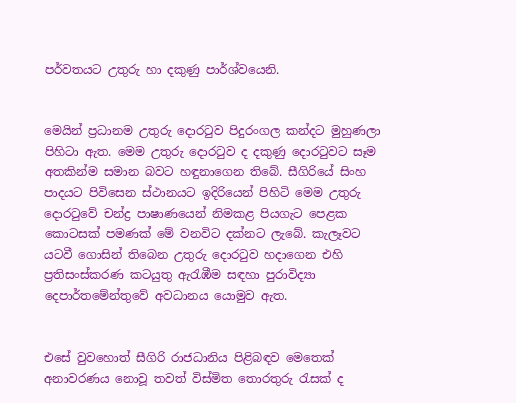පර්වතයට උතුරු හා දකුණු පාර්ශ්වයෙනි.


මෙයින් ප්‍රධානම උතුරු දොරටුව පිදුරංගල කන්දට මුහුණලා පිහිටා ඇත. මෙම උතුරු දොරටුව ද දකුණු දොරටුවට සෑම අතකින්ම සමාන බවට හඳුනාගෙන තිබේ. සීගිරියේ සිංහ පාදයට පිවිසෙන ස්ථානයට ඉදිරියෙන් පිහිටි මෙම උතුරු දොරටුවේ චන්ද්‍ර පාෂාණයෙන් නිමකළ පියගැට පෙළක කොටසක් පමණක් මේ වනවිට දක්නට ලැබේ. කැලෑවට යටවී ගොසින් තිබෙන උතුරු දොරටුව හදාගෙන එහි ප්‍රතිසංස්කරණ කටයුතු ඇරැඹීම සඳහා පුරාවිද්‍යා දෙපාර්තමේන්තුවේ අවධානය යොමුව ඇත.


එසේ වුවහොත් සීගිරි රාජධානිය පිළිබඳව මෙතෙක් අනාවරණය නොවූ තවත් විස්මිත තොරතුරු රැසක් ද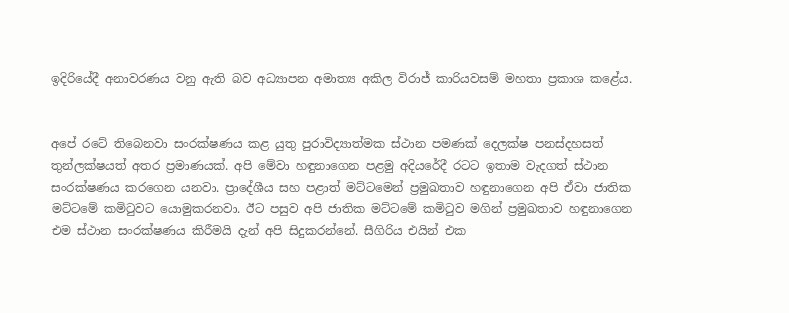ඉදිරියේදී අනාවරණය වනු ඇති බව අධ්‍යාපන අමාත්‍ය අකිල විරාජ් කාරියවසම් මහතා ප්‍රකාශ කළේය.


අපේ රටේ තිබෙනවා සංරක්ෂණය කළ යුතු පුරාවිද්‍යාත්මක ස්ථාන පමණක් දෙලක්ෂ පනස්දහසත් තුන්ලක්ෂයත් අතර ප්‍රමාණයක්. අපි මේවා හඳුනාගෙන පළමු අදියරේදී රටට ඉතාම වැදගත් ස්ථාන සංරක්ෂණය කරගෙන යනවා. ප්‍රාදේශීය සහ පළාත් මට්ටමෙන් ප්‍රමුඛතාව හඳුනාගෙන අපි ඒවා ජාතික මට්ටමේ කමිටුවට යොමුකරනවා. ඊට පසුව අපි ජාතික මට්ටමේ කමිටුව මගින් ප්‍රමුඛතාව හඳුනාගෙන එම ස්ථාන සංරක්ෂණය කිරීමයි දැන් අපි සිදුකරන්නේ. සීගිරිය එයින් එක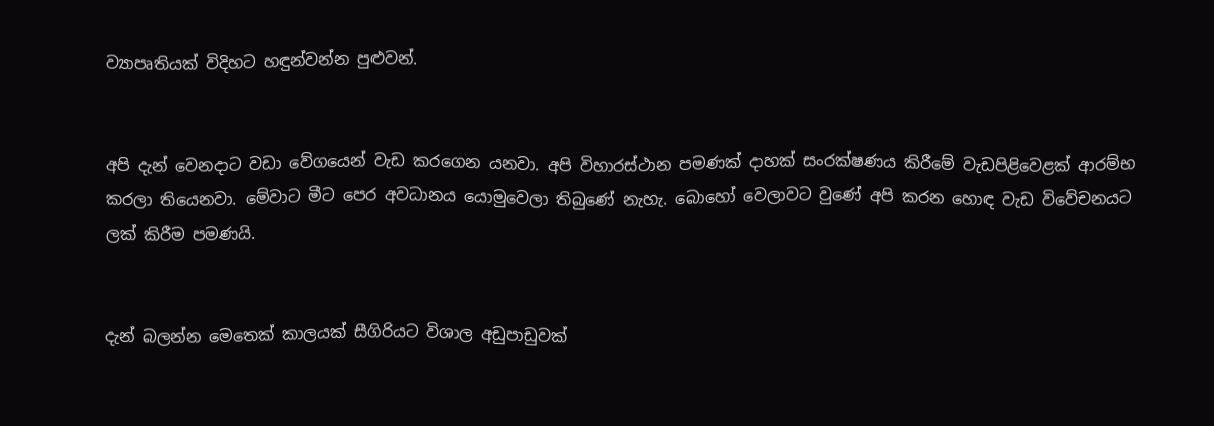ව්‍යාපෘතියක් විදිහට හඳුන්වන්න පුළුවන්.


අපි දැන් වෙනදාට වඩා වේගයෙන් වැඩ කරගෙන යනවා. අපි විහාරස්ථාන පමණක් දාහක් සංරක්ෂණය කිරීමේ වැඩපිළිවෙළක් ආරම්භ කරලා තියෙනවා. මේවාට මීට පෙර අවධානය යොමුවෙලා තිබුණේ නැහැ. බොහෝ වෙලාවට වුණේ අපි කරන හොඳ වැඩ විවේචනයට ලක් කිරීම පමණයි.


දැන් බලන්න මෙතෙක් කාලයක් සීගිරියට විශාල අඩුපාඩුවක්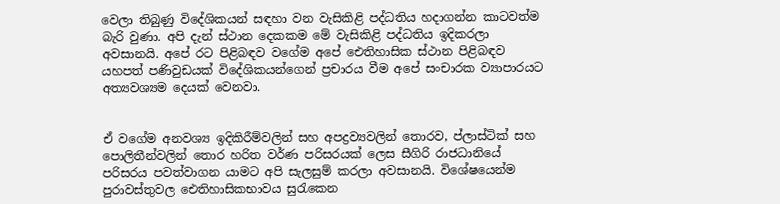වෙලා තිබුණු විදේශිකයන් සඳහා වන වැසිකිළි පද්ධතිය හදාගන්න කාටවත්ම බැරි වුණා. අපි දැන් ස්ථාන දෙකකම මේ වැසිකිළි පද්ධතිය ඉදිකරලා අවසානයි. අපේ රට පිළිබඳව වගේම අපේ ඓතිහාසික ස්ථාන පිළිබඳව යහපත් පණිවුඩයක් විදේශිකයන්ගෙන් ප්‍රචාරය වීම අපේ සංචාරක ව්‍යාපාරයට අත්‍යවශ්‍යම දෙයක් වෙනවා.


ඒ වගේම අනවශ්‍ය ඉදිකිරීම්වලින් සහ අපද්‍රව්‍යවලින් තොරව, ප්ලාස්ටික් සහ පොලිතීන්වලින් තොර හරිත වර්ණ පරිසරයක් ලෙස සීගිරි රාජධානියේ පරිසරය පවත්වාගන යාමට අපි සැලසුම් කරලා අවසානයි. විශේෂයෙන්ම පුරාවස්තුවල ඓතිහාසිකභාවය සුරැකෙන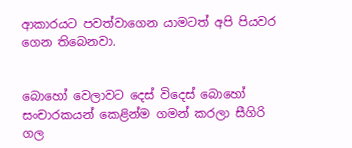ආකාරයට පවත්වාගෙන යාමටත් අපි පියවර ගෙන තිබෙනවා.


බොහෝ වෙලාවට දෙස් විදෙස් බොහෝ සංචාරකයන් කෙළින්ම ගමන් කරලා සීගිරි ගල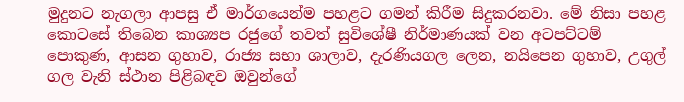මුදුනට නැගලා ආපසු ඒ මාර්ගයෙන්ම පහළට ගමන් කිරීම සිදුකරනවා. මේ නිසා පහළ කොටසේ තිබෙන කාශ්‍යප රජුගේ තවත් සුවිශේෂී නිර්මාණයක් වන අටපට්ටම් පොකුණ, ආසන ගුහාව, රාජ්‍ය සභා ශාලාව, දැරණියගල ලෙන, නයිපෙන ගුහාව, උගුල් ගල වැනි ස්ථාන පිළිබඳව ඔවුන්ගේ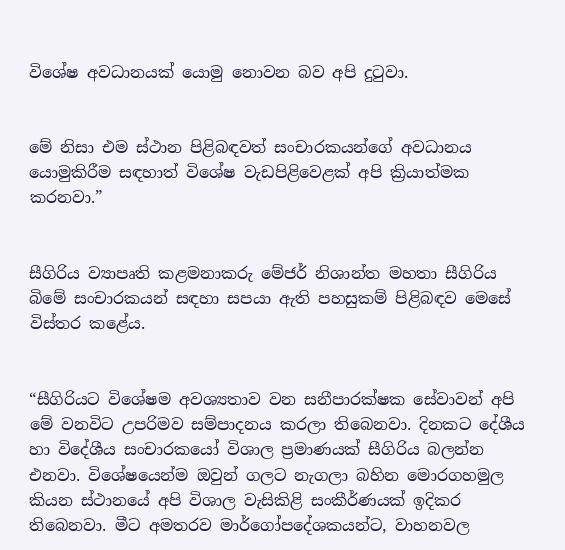විශේෂ අවධානයක් යොමු නොවන බව අපි දුටුවා.


මේ නිසා එම ස්ථාන පිළිබඳවත් සංචාරකයන්ගේ අවධානය යොමුකිරීම සඳහාත් විශේෂ වැඩපිළිවෙළක් අපි ක්‍රියාත්මක කරනවා.”


සීගිරිය ව්‍යාපෘති කළමනාකරු මේජර් නිශාන්ත මහතා සීගිරිය බිමේ සංචාරකයන් සඳහා සපයා ඇති පහසුකම් පිළිබඳව මෙසේ විස්තර කළේය.


“සීගිරියට විශේෂම අවශ්‍යතාව වන සනීපාරක්ෂක සේවාවන් අපි මේ වනවිට උපරිමව සම්පාදනය කරලා තිබෙනවා. දිනකට දේශීය හා විදේශීය සංචාරකයෝ විශාල ප්‍රමාණයක් සීගිරිය බලන්න එනවා. විශේෂයෙන්ම ඔවුන් ගලට නැගලා බහින මොරගහමුල කියන ස්ථානයේ අපි විශාල වැසිකිළි සංකීර්ණයක් ඉදිකර තිබෙනවා. මීට අමතරව මාර්ගෝපදේශකයන්ට, වාහනවල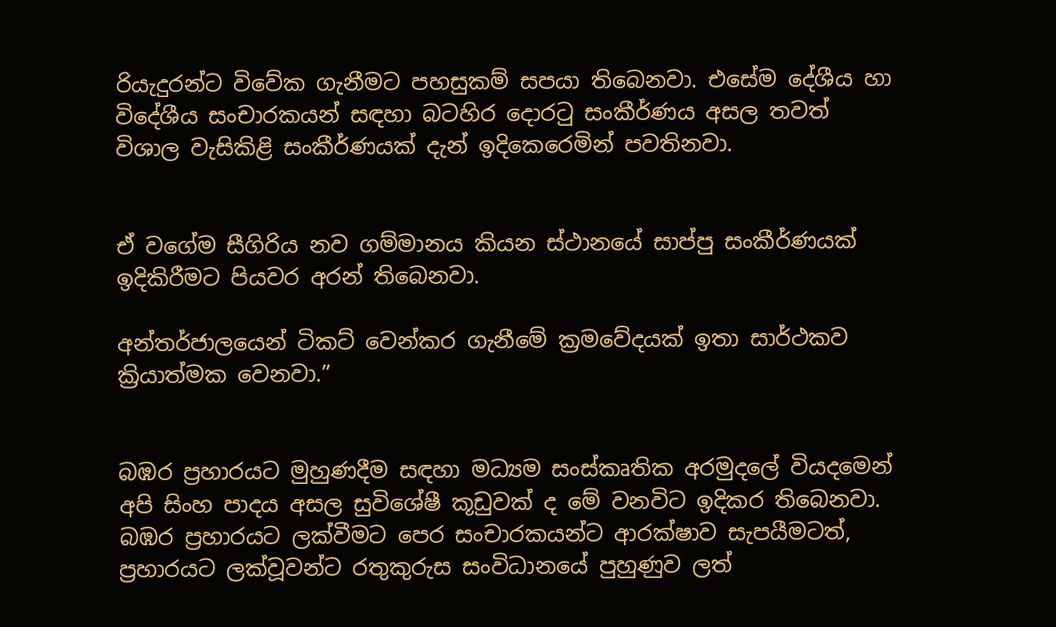රියැදුරන්ට විවේක ගැනීමට පහසුකම් සපයා තිබෙනවා. එසේම දේශීය හා විදේශීය සංචාරකයන් සඳහා බටහිර දොරටු සංකීර්ණය අසල තවත් විශාල වැසිකිළි සංකීර්ණයක් දැන් ඉදිකෙරෙමින් පවතිනවා.


ඒ වගේම සීගිරිය නව ගම්මානය කියන ස්ථානයේ සාප්පු සංකීර්ණයක් ඉදිකිරීමට පියවර අරන් තිබෙනවා.

අන්තර්ජාලයෙන් ටිකට් වෙන්කර ගැනීමේ ක්‍රමවේදයක් ඉතා සාර්ථකව ක්‍රියාත්මක වෙනවා.”


බඹර ප්‍රහාරයට මුහුණදීම සඳහා මධ්‍යම සංස්කෘතික අරමුදලේ වියදමෙන් අපි සිංහ පාදය අසල සුවිශේෂී කූඩුවක් ද මේ වනවිට ඉදිකර තිබෙනවා. බඹර ප්‍රහාරයට ලක්වීමට පෙර සංචාරකයන්ට ආරක්ෂාව සැපයීමටත්, ප්‍රහාරයට ලක්වූවන්ට රතුකුරුස සංවිධානයේ පුහුණුව ලත්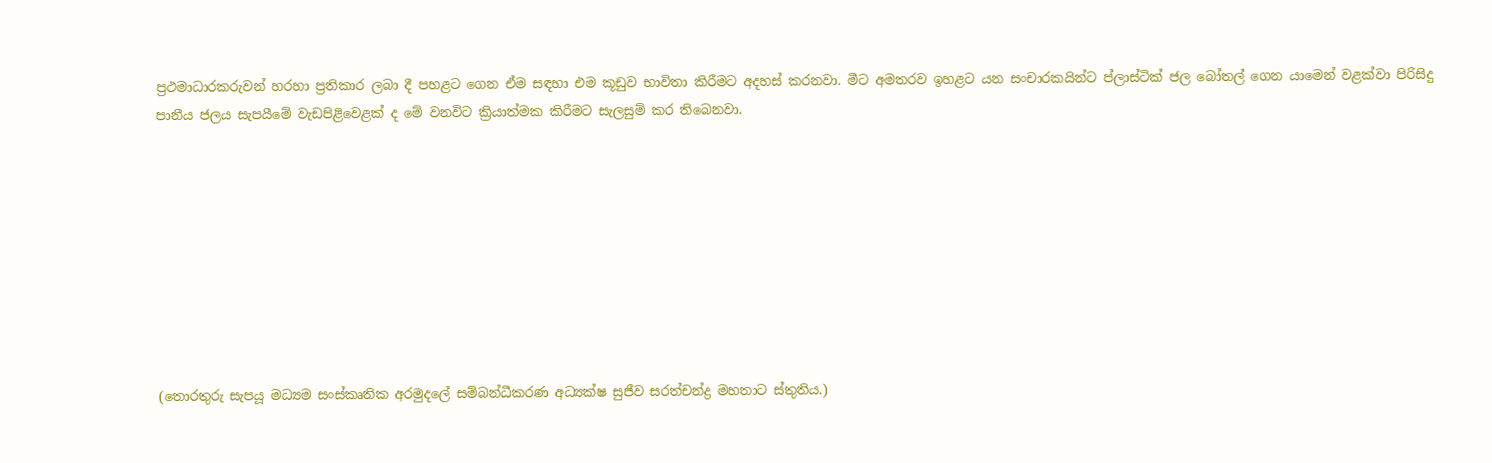ප්‍රථමාධාරකරුවන් හරහා ප්‍රතිකාර ලබා දී පහළට ගෙන ඒම සඳහා එම කූඩුව භාවිතා කිරීමට අදහස් කරනවා. මීට අමතරව ඉහළට යන සංචාරකයින්ට ප්ලාස්ටික් ජල බෝතල් ගෙන යාමෙන් වළක්වා පිරිසිදු පානීය ජලය සැපයීමේ වැඩපිළිවෙළක් ද මේ වනවිට ක්‍රියාත්මක කිරීමට සැලසුම් කර තිබෙනවා.









(තොරතුරු සැපයූ මධ්‍යම සංස්කෘතික අරමුදලේ සම්බන්ධීකරණ අධ්‍යක්ෂ සුජීව සරත්චන්ද්‍ර මහතාට ස්තුතිය.)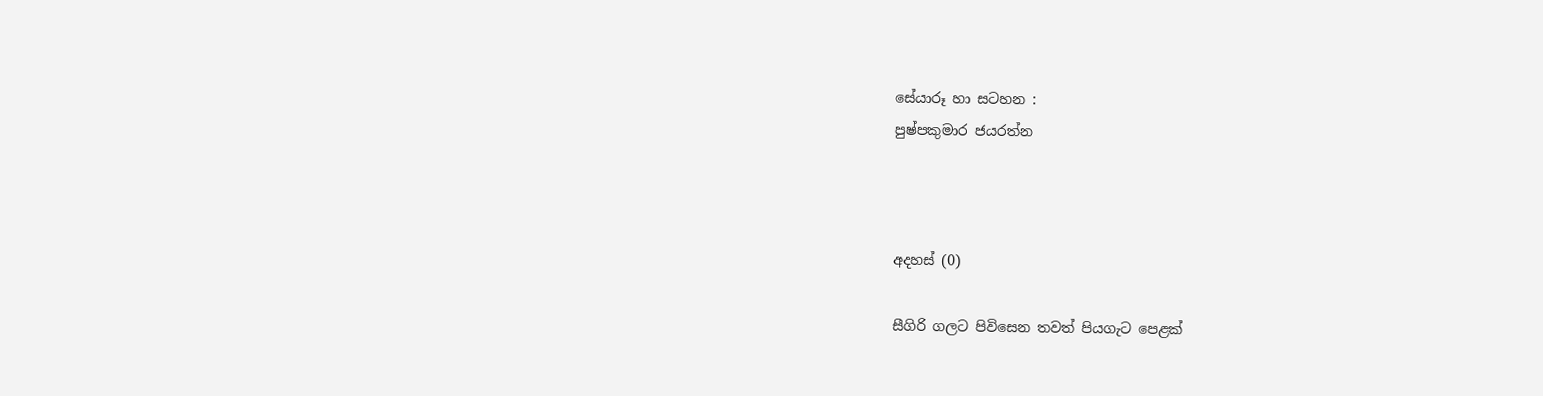සේයාරූ හා සටහන :
පුෂ්පකුමාර ජයරත්න



අදහස් (0)

සීගිරි ගලට පිවිසෙන තවත් පියගැට පෙළක්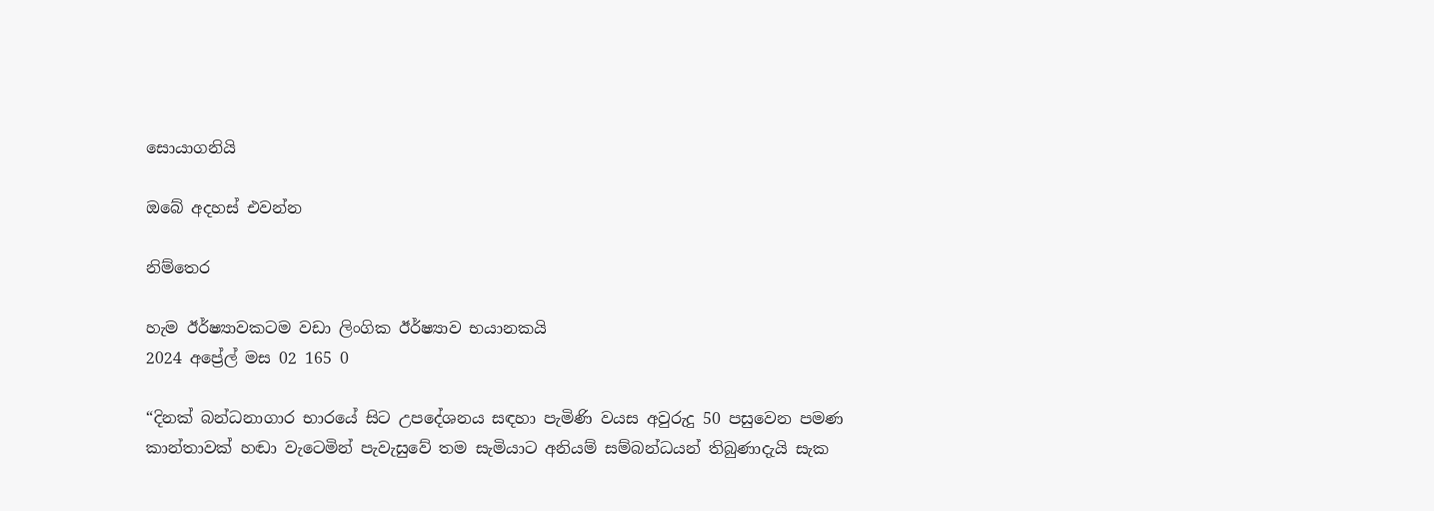සොයාගනියි

ඔබේ අදහස් එවන්න

නිම්තෙර

හැම ඊර්ෂ්‍යාවකටම වඩා ලිංගික ඊර්ෂ්‍යාව භයානකයි
2024 අප්‍රේල් මස 02 165 0

“දිනක් බන්ධනාගාර භාරයේ සිට උපදේශනය සඳහා පැමිණි වයස අවුරුදු 50 පසුවෙන පමණ කාන්තාවක් හඬා වැටෙමින් පැවැසුවේ තම සැමියාට අනියම් සම්බන්ධයන් තිබුණාදැයි සැක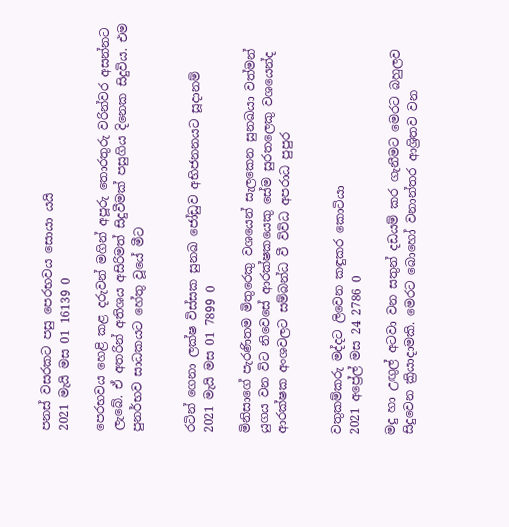පනස් වසරකට පසු පෙරභවය සොයා යයි
2021 මැයි මස 01 16139 0

පෙරභවය හෙළි කළ දරුවන් මගින් අපූරු තොරතුරු වරින්වර අසන්නට ලැබේ. ඒ අතරින් අතිශය අසිරිමත් සිදුවීමක් පසුගිය දිනෙක සිදුවිය. එම පුනර්භව සාධකයට හේතු වූයේ මීට


රටින් ගෙනා ලක්ෂ විස්සක සුනඛ ජෝඩුව අභිජනනයට සූදානම්
2021 මැයි මස 01 7899 0

මිනිසාගේ පැරණිතම මිතුරෙකු වශයෙන් සැලකෙන සුනඛයා වත්මන් යුගය වන විට නිවෙසේ ආරක්ෂකයෙකු සේම සුරතලෙකු වශයෙන්ද ආරක්ෂක අංශවලට සම්බන්ධ වී විවිධ අපරාධ පුපුර


වතුකම්කරු මද්දට ලිවෙන කඳුකර කොටියා
2021 අප්‍රේල් මස 24 2786 0

මදු හා උඟුල් අටවා වන සතුන් දඩයම් කර ගැනීමට මෙරට බහුලව සිදුවෙන ක්‍රියාදාමකි. මෙරට බොහෝ වනාන්තර ආශ්‍රිතව වන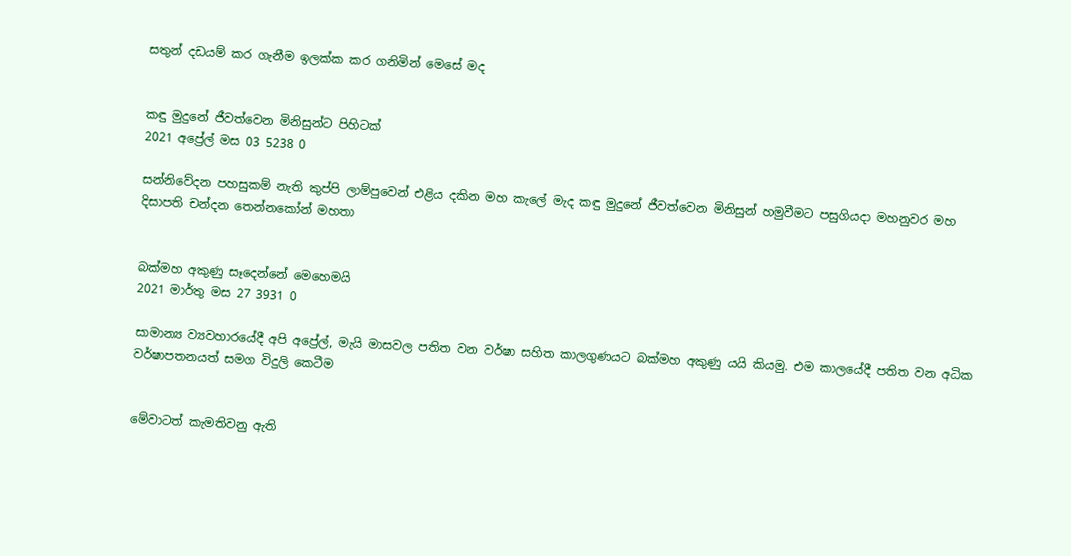සතුන් දඩයම් කර ගැනීම ඉලක්ක කර ගනිමින් මෙසේ මද


කඳු මුදුනේ ජීවත්වෙන මිනිසුන්ට පිහිටක්
2021 අප්‍රේල් මස 03 5238 0

සන්නිවේදන පහසුකම් නැති කුප්පි ලාම්පුවෙන් එළිය දකින මහ කැලේ මැද කඳු මුදුනේ ජීවත්වෙන මිනිසුන් හමුවීමට පසුගියදා මහනුවර මහ දිසාපති චන්දන තෙන්නකෝන් මහතා


බක්මහ අකුණු සෑදෙන්නේ මෙහෙමයි
2021 මාර්තු මස 27 3931 0

සාමාන්‍ය ව්‍යවහාරයේදී අපි අප්‍රේල්, මැයි මාසවල පතිත වන වර්ෂා සහිත කාලගුණයට බක්මහ අකුණු යයි කියමු. එම කාලයේදී පතිත වන අධික වර්ෂාපතනයත් සමග විදුලි කෙටීම


මේවාටත් කැමතිවනු ඇති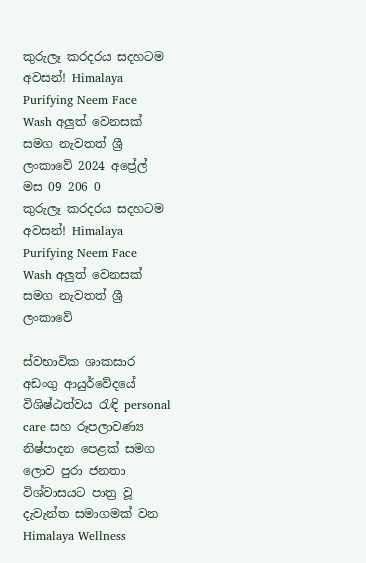කුරුලෑ කරදරය සදහටම අවසන්! Himalaya Purifying Neem Face Wash අලුත් වෙනසක් සමග නැවතත් ශ්‍රී ලංකාවේ 2024 අප්‍රේල් මස 09 206 0
කුරුලෑ කරදරය සදහටම අවසන්! Himalaya Purifying Neem Face Wash අලුත් වෙනසක් සමග නැවතත් ශ්‍රී ලංකාවේ

ස්වභාවික ශාකසාර අඩංගු ආයුර්වේදයේ විශිෂ්ඨත්වය රැඳි personal care සහ රූපලාවණ්‍ය නිෂ්පාදන පෙළක් සමග ලොව පුරා ජනතා විශ්වාසයට පාත්‍ර වූ දැවැන්ත සමාගමක් වන Himalaya Wellness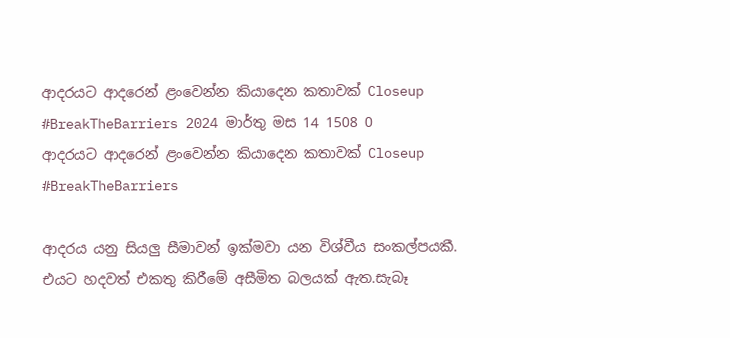ආදරයට ආදරෙන් ළංවෙන්න කියාදෙන කතාවක් Closeup #BreakTheBarriers 2024 මාර්තු මස 14 1508 0
ආදරයට ආදරෙන් ළංවෙන්න කියාදෙන කතාවක් Closeup #BreakTheBarriers

ආදරය යනු සියලු සීමාවන් ඉක්මවා යන විශ්වීය සංකල්පයකී. එයට හදවත් එකතු කිරීමේ අසීමිත බලයක් ඇත.සැබෑ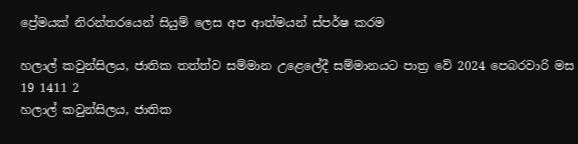ප්‍රේමයක් නිරන්තරයෙන් සියුම් ලෙස අප ආත්මයන් ස්පර්ෂ කරම

හලාල් කවුන්සිලය, ජාතික තත්ත්ව සම්මාන උළෙලේදී සම්මානයට පාත්‍ර වේ 2024 පෙබරවාරි මස 19 1411 2
හලාල් කවුන්සිලය, ජාතික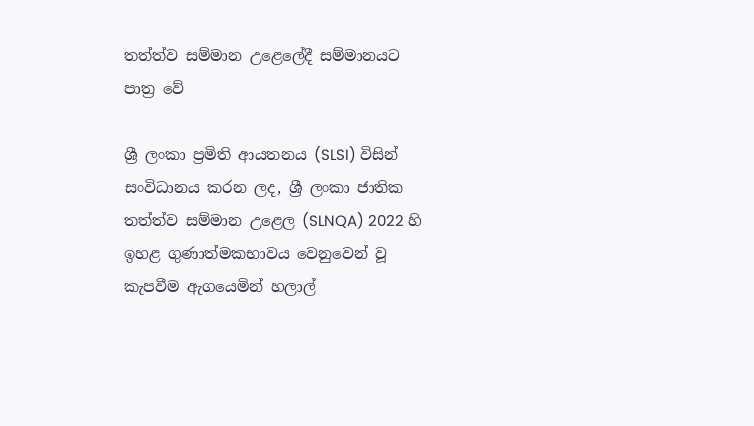තත්ත්ව සම්මාන උළෙලේදී සම්මානයට පාත්‍ර වේ

ශ්‍රී ලංකා ප්‍රමිති ආයතනය (SLSI) විසින් සංවිධානය කරන ලද, ශ්‍රී ලංකා ජාතික තත්ත්ව සම්මාන උළෙල (SLNQA) 2022 හි ඉහළ ගුණාත්මකභාවය වෙනුවෙන් වූ කැපවීම ඇගයෙමින් හලාල්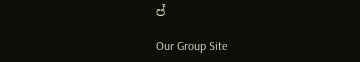ප්

Our Group Site